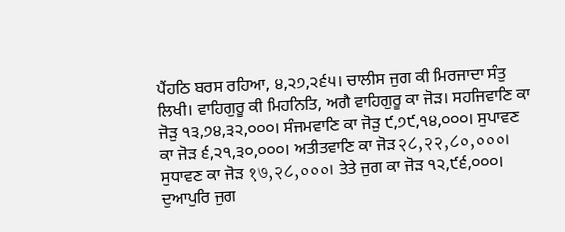ਪੈਂਹਠਿ ਬਰਸ ਰਹਿਆ, ੪,੨੭,੨੬੫। ਚਾਲੀਸ ਜੁਗ ਕੀ ਮਿਰਜਾਦਾ ਸੰਤੁ ਲਿਖੀ। ਵਾਹਿਗੁਰੂ ਕੀ ਮਿਹਨਿਤਿ, ਅਗੈ ਵਾਹਿਗੁਰੂ ਕਾ ਜੋੜ। ਸਹਜਿਵਾਣਿ ਕਾ ਜੋੜੁ ੧੩,੭੪,੩੨,੦੦੦। ਸੰਜਮਵਾਣਿ ਕਾ ਜੋੜੁ ੯,੭੯,੧੪,੦੦੦। ਸੁਪਾਵਣ ਕਾ ਜੋੜ ੬,੨੧,੩੦,੦੦੦। ਅਤੀਤਵਾਣਿ ਕਾ ਜੋੜ२८,२२,८०,०००। ਸੁਧਾਵਣ ਕਾ ਜੋੜ १७,२८,०००। ਤੇਤੇ ਜੁਗ ਕਾ ਜੋੜ ੧੨,੯੬,੦੦੦। ਦੁਆਪੁਰਿ ਜੁਗ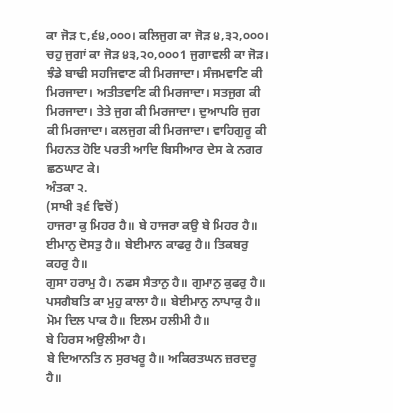ਕਾ ਜੋੜ ੮,੬੪,੦੦੦। ਕਲਿਜੁਗ ਕਾ ਜੋੜ ੪,੩੨,੦੦੦। ਚਹੁ ਜੁਗਾਂ ਕਾ ਜੋੜ ੪੩,੨੦,੦੦੦1 ਜੁਗਾਵਲੀ ਕਾ ਜੋੜ। ਝੰਡੇ ਬਾਢੀ ਸਹਜਿਵਾਣ ਕੀ ਮਿਰਜਾਦਾ। ਸੰਜਮਵਾਣਿ ਕੀ ਮਿਰਜਾਦਾ। ਅਤੀਤਵਾਣਿ ਕੀ ਮਿਰਜਾਦਾ। ਸਤਜੁਗ ਕੀ ਮਿਰਜਾਦਾ। ਤੇਤੇ ਜੁਗ ਕੀ ਮਿਰਜਾਦਾ। ਦੁਆਪਰਿ ਜੁਗ ਕੀ ਮਿਰਜਾਦਾ। ਕਲਜੁਗ ਕੀ ਮਿਰਜਾਦਾ। ਵਾਹਿਗੁਰੂ ਕੀ ਮਿਹਨਤ ਹੋਇ ਪਰਤੀ ਆਦਿ ਬਿਸੀਆਰ ਦੇਸ ਕੇ ਨਗਰ ਛਠਘਾਟ ਕੇ।
ਅੰਤਕਾ ੨.
(ਸਾਖੀ ੩੬ ਵਿਚੋਂ)
ਹਾਜਰਾ ਕੁ ਮਿਹਰ ਹੈ॥ ਬੇ ਹਾਜਰਾ ਕਉ ਬੇ ਮਿਹਰ ਹੈ॥
ਈਮਾਨੁ ਦੋਸਤੁ ਹੈ॥ ਬੇਈਮਾਨ ਕਾਫਰੁ ਹੈ॥ ਤਿਕਬਰੁ ਕਹਰੁ ਹੈ॥
ਗੁਸਾ ਹਰਾਮੁ ਹੈ। ਨਫਸ ਸੈਤਾਨੁ ਹੈ॥ ਗੁਮਾਨੁ ਕੁਫਰੁ ਹੈ॥
ਪਸਗੈਬਤਿ ਕਾ ਮੁਹੁ ਕਾਲਾ ਹੈ॥ ਬੇਈਮਾਨੁ ਨਾਪਾਕੁ ਹੈ॥
ਮੋਮ ਦਿਲ ਪਾਕ ਹੈ॥ ਇਲਮ ਹਲੀਮੀ ਹੈ॥
ਬੇ ਹਿਰਸ ਅਉਲੀਆ ਹੈ।
ਬੇ ਦਿਆਨਤਿ ਨ ਸੁਰਖਰੂ ਹੈ॥ ਅਕਿਰਤਘਨ ਜ਼ਰਦਰੂ ਹੈ॥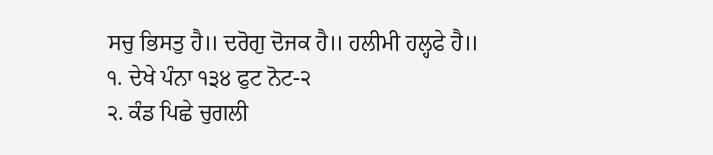ਸਚੁ ਭਿਸਤੁ ਹੈ॥ ਦਰੋਗੁ ਦੋਜਕ ਹੈ॥ ਹਲੀਮੀ ਹਲ੍ਹਫੇ ਹੈ॥
੧. ਦੇਖੇ ਪੰਨਾ ੧੩੪ ਫੁਟ ਨੋਟ-੨
੨. ਕੰਡ ਪਿਛੇ ਚੁਗਲੀ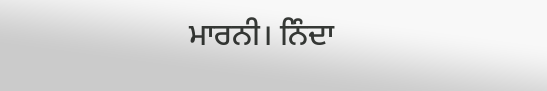ਮਾਰਨੀ। ਨਿੰਦਾ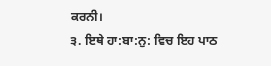ਕਰਨੀ।
੩. ਇਥੇ ਹਾ:ਬਾ:ਨੁ: ਵਿਚ ਇਹ ਪਾਠ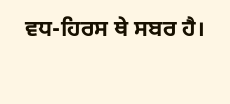ਵਧ-ਹਿਰਸ ਥੇ ਸਬਰ ਹੈ।